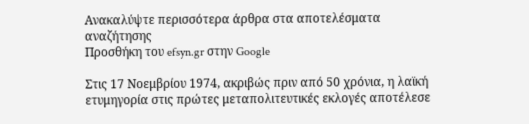Ανακαλύψτε περισσότερα άρθρα στα αποτελέσματα αναζήτησης
Προσθήκη του efsyn.gr στην Google

Στις 17 Νοεμβρίου 1974, ακριβώς πριν από 50 χρόνια, η λαϊκή ετυμηγορία στις πρώτες μεταπολιτευτικές εκλογές αποτέλεσε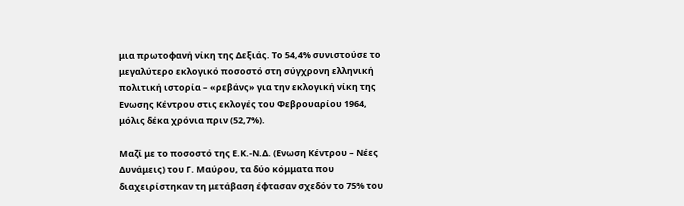μια πρωτοφανή νίκη της Δεξιάς. Το 54,4% συνιστούσε το μεγαλύτερο εκλογικό ποσοστό στη σύγχρονη ελληνική πολιτική ιστορία – «ρεβάνς» για την εκλογική νίκη της Ενωσης Κέντρου στις εκλογές του Φεβρουαρίου 1964, μόλις δέκα χρόνια πριν (52,7%).

Μαζί με το ποσοστό της Ε.Κ.-Ν.Δ. (Ενωση Κέντρου – Νέες Δυνάμεις) του Γ. Μαύρου, τα δύο κόμματα που διαχειρίστηκαν τη μετάβαση έφτασαν σχεδόν το 75% του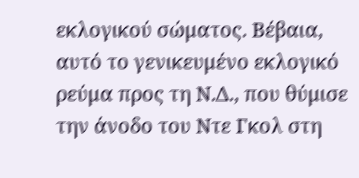εκλογικού σώματος. Βέβαια, αυτό το γενικευμένο εκλογικό ρεύμα προς τη Ν.Δ., που θύμισε την άνοδο του Ντε Γκολ στη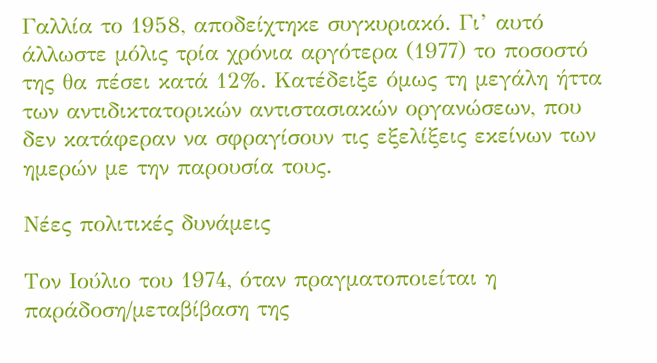Γαλλία το 1958, αποδείχτηκε συγκυριακό. Γι’ αυτό άλλωστε μόλις τρία χρόνια αργότερα (1977) το ποσοστό της θα πέσει κατά 12%. Κατέδειξε όμως τη μεγάλη ήττα των αντιδικτατορικών αντιστασιακών οργανώσεων, που δεν κατάφεραν να σφραγίσουν τις εξελίξεις εκείνων των ημερών με την παρουσία τους.

Νέες πολιτικές δυνάμεις

Τον Ιούλιο του 1974, όταν πραγματοποιείται η παράδοση/μεταβίβαση της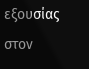εξουσίας στον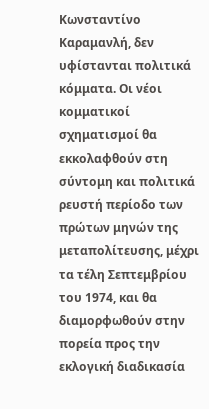Κωνσταντίνο Καραμανλή, δεν υφίστανται πολιτικά κόμματα. Οι νέοι κομματικοί σχηματισμοί θα εκκολαφθούν στη σύντομη και πολιτικά ρευστή περίοδο των πρώτων μηνών της μεταπολίτευσης, μέχρι τα τέλη Σεπτεμβρίου του 1974, και θα διαμορφωθούν στην πορεία προς την εκλογική διαδικασία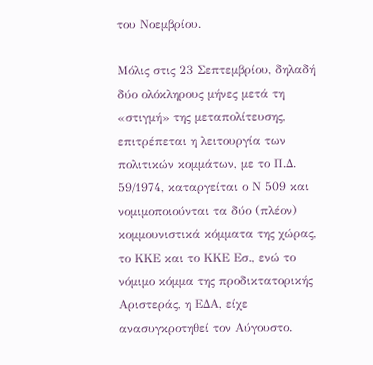του Νοεμβρίου.

Μόλις στις 23 Σεπτεμβρίου, δηλαδή δύο ολόκληρους μήνες μετά τη «στιγμή» της μεταπολίτευσης, επιτρέπεται η λειτουργία των πολιτικών κομμάτων, με το Π.Δ. 59/1974, καταργείται ο Ν 509 και νομιμοποιούνται τα δύο (πλέον) κομμουνιστικά κόμματα της χώρας, το ΚΚΕ και το ΚΚΕ Εσ., ενώ το νόμιμο κόμμα της προδικτατορικής Αριστεράς, η ΕΔΑ, είχε ανασυγκροτηθεί τον Αύγουστο.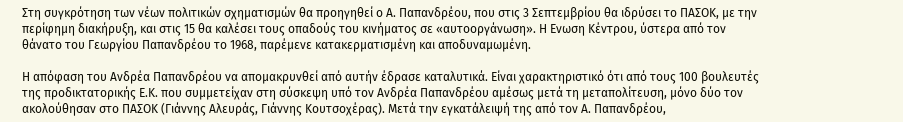Στη συγκρότηση των νέων πολιτικών σχηματισμών θα προηγηθεί ο Α. Παπανδρέου, που στις 3 Σεπτεμβρίου θα ιδρύσει το ΠΑΣΟΚ, με την περίφημη διακήρυξη, και στις 15 θα καλέσει τους οπαδούς του κινήματος σε «αυτοοργάνωση». Η Ενωση Κέντρου, ύστερα από τον θάνατο του Γεωργίου Παπανδρέου το 1968, παρέμενε κατακερματισμένη και αποδυναμωμένη.

Η απόφαση του Ανδρέα Παπανδρέου να απομακρυνθεί από αυτήν έδρασε καταλυτικά. Είναι χαρακτηριστικό ότι από τους 100 βουλευτές της προδικτατορικής Ε.Κ. που συμμετείχαν στη σύσκεψη υπό τον Ανδρέα Παπανδρέου αμέσως μετά τη μεταπολίτευση, μόνο δύο τον ακολούθησαν στο ΠΑΣΟΚ (Γιάννης Αλευράς, Γιάννης Κουτσοχέρας). Μετά την εγκατάλειψή της από τον Α. Παπανδρέου,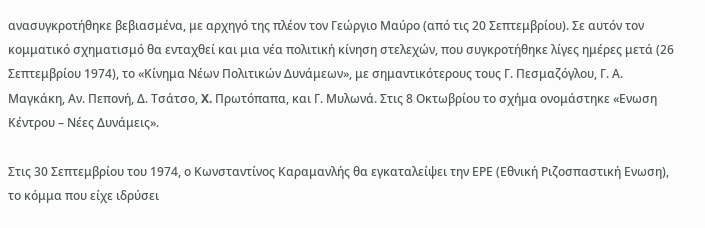ανασυγκροτήθηκε βεβιασμένα, με αρχηγό της πλέον τον Γεώργιο Μαύρο (από τις 20 Σεπτεμβρίου). Σε αυτόν τον κομματικό σχηματισμό θα ενταχθεί και μια νέα πολιτική κίνηση στελεχών, που συγκροτήθηκε λίγες ημέρες μετά (26 Σεπτεμβρίου 1974), το «Κίνημα Νέων Πολιτικών Δυνάμεων», με σημαντικότερους τους Γ. Πεσμαζόγλου, Γ. Α. Μαγκάκη, Αν. Πεπονή, Δ. Τσάτσο, X. Πρωτόπαπα, και Γ. Μυλωνά. Στις 8 Οκτωβρίου το σχήμα ονομάστηκε «Ενωση Κέντρου – Νέες Δυνάμεις».

Στις 30 Σεπτεμβρίου του 1974, ο Κωνσταντίνος Καραμανλής θα εγκαταλείψει την ΕΡΕ (Εθνική Ριζοσπαστική Ενωση), το κόμμα που είχε ιδρύσει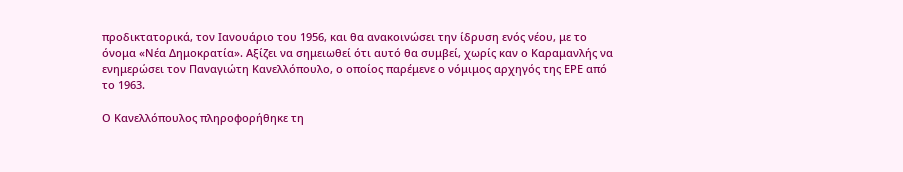προδικτατορικά, τον Ιανουάριο του 1956, και θα ανακοινώσει την ίδρυση ενός νέου, με το όνομα «Νέα Δημοκρατία». Αξίζει να σημειωθεί ότι αυτό θα συμβεί, χωρίς καν ο Καραμανλής να ενημερώσει τον Παναγιώτη Κανελλόπουλο, ο οποίος παρέμενε ο νόμιμος αρχηγός της ΕΡΕ από το 1963.

Ο Κανελλόπουλος πληροφορήθηκε τη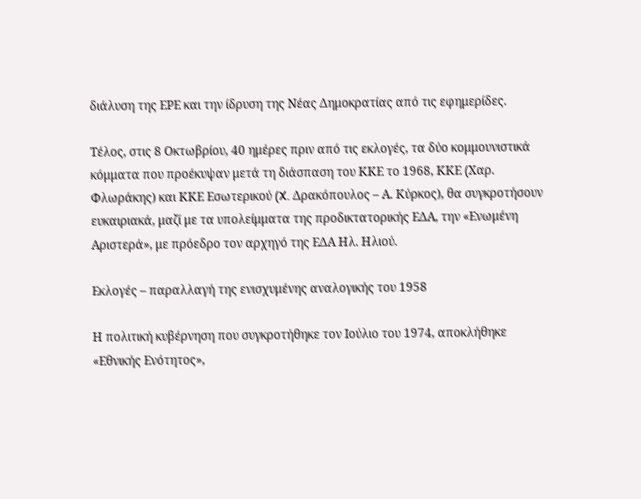διάλυση της ΕΡΕ και την ίδρυση της Νέας Δημοκρατίας από τις εφημερίδες.

Τέλος, στις 8 Οκτωβρίου, 40 ημέρες πριν από τις εκλογές, τα δύο κομμουνιστικά κόμματα που προέκυψαν μετά τη διάσπαση του ΚΚΕ το 1968, ΚΚΕ (Xαρ. Φλωράκης) και ΚΚΕ Εσωτερικού (X. Δρακόπουλος – Α. Κύρκος), θα συγκροτήσουν ευκαιριακά, μαζί με τα υπολείμματα της προδικτατορικής ΕΔΑ, την «Ενωμένη Αριστερά», με πρόεδρο τον αρχηγό της ΕΔΑ Ηλ. Ηλιού.

Εκλογές – παραλλαγή της ενισχυμένης αναλογικής του 1958

Η πολιτική κυβέρνηση που συγκροτήθηκε τον Ιούλιο του 1974, αποκλήθηκε «Εθνικής Ενότητος»,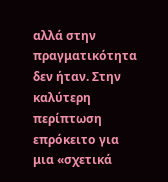αλλά στην πραγματικότητα δεν ήταν. Στην καλύτερη περίπτωση επρόκειτο για μια «σχετικά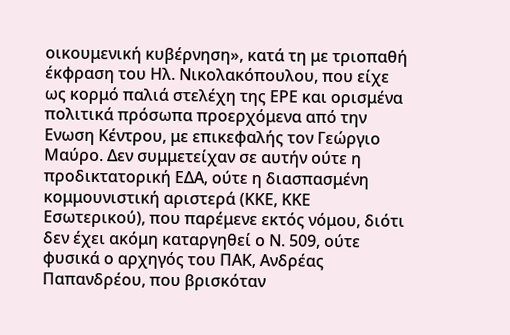οικουμενική κυβέρνηση», κατά τη με τριοπαθή έκφραση του Ηλ. Νικολακόπουλου, που είχε ως κορμό παλιά στελέχη της ΕΡΕ και ορισμένα πολιτικά πρόσωπα προερχόμενα από την Ενωση Κέντρου, με επικεφαλής τον Γεώργιο Μαύρο. Δεν συμμετείχαν σε αυτήν ούτε η προδικτατορική ΕΔΑ, ούτε η διασπασμένη κομμουνιστική αριστερά (ΚΚΕ, ΚΚΕ Εσωτερικού), που παρέμενε εκτός νόμου, διότι δεν έχει ακόμη καταργηθεί ο Ν. 509, ούτε φυσικά ο αρχηγός του ΠΑΚ, Ανδρέας Παπανδρέου, που βρισκόταν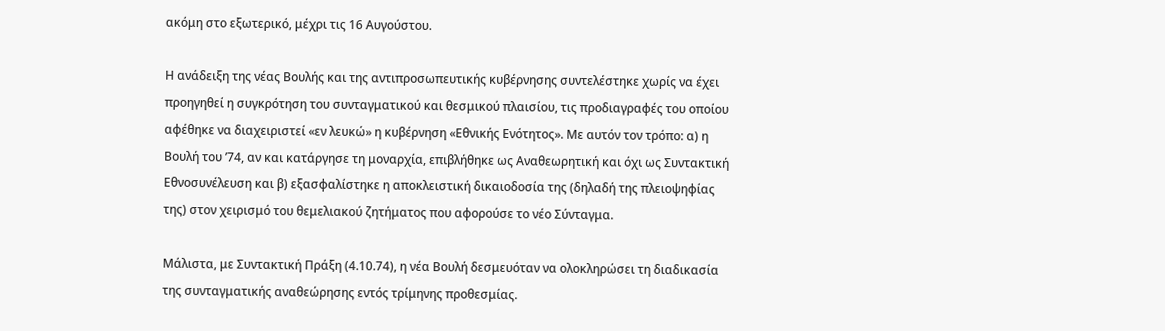ακόμη στο εξωτερικό, μέχρι τις 16 Αυγούστου.

Η ανάδειξη της νέας Βουλής και της αντιπροσωπευτικής κυβέρνησης συντελέστηκε χωρίς να έχει προηγηθεί η συγκρότηση του συνταγματικού και θεσμικού πλαισίου, τις προδιαγραφές του οποίου αφέθηκε να διαχειριστεί «εν λευκώ» η κυβέρνηση «Εθνικής Ενότητος». Με αυτόν τον τρόπο: α) η Βουλή του ’74, αν και κατάργησε τη μοναρχία, επιβλήθηκε ως Αναθεωρητική και όχι ως Συντακτική Εθνοσυνέλευση και β) εξασφαλίστηκε η αποκλειστική δικαιοδοσία της (δηλαδή της πλειοψηφίας της) στον χειρισμό του θεμελιακού ζητήματος που αφορούσε το νέο Σύνταγμα.

Μάλιστα, με Συντακτική Πράξη (4.10.74), η νέα Βουλή δεσμευόταν να ολοκληρώσει τη διαδικασία της συνταγματικής αναθεώρησης εντός τρίμηνης προθεσμίας.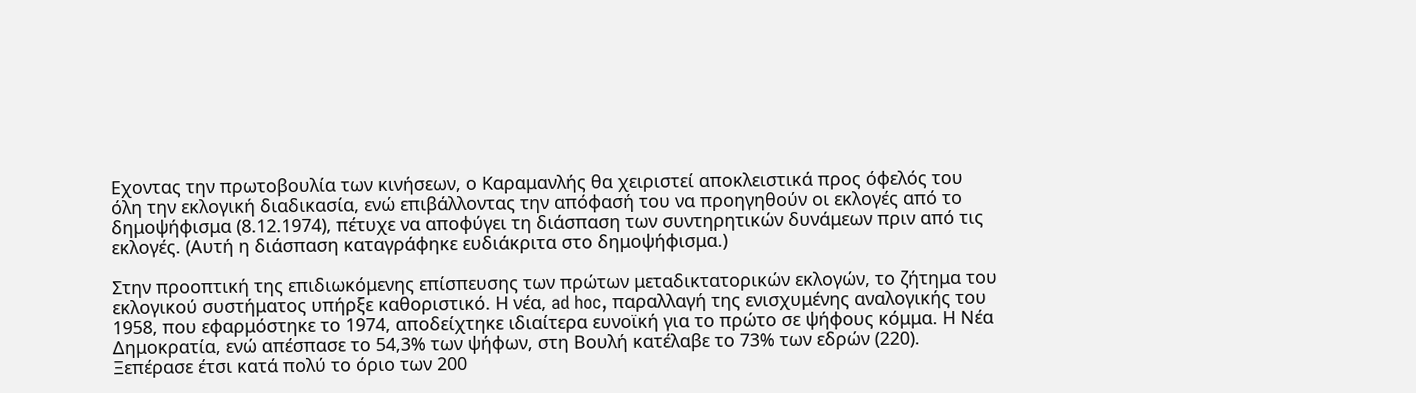Εχοντας την πρωτοβουλία των κινήσεων, ο Καραμανλής θα χειριστεί αποκλειστικά προς όφελός του όλη την εκλογική διαδικασία, ενώ επιβάλλοντας την απόφασή του να προηγηθούν οι εκλογές από το δημοψήφισμα (8.12.1974), πέτυχε να αποφύγει τη διάσπαση των συντηρητικών δυνάμεων πριν από τις εκλογές. (Αυτή η διάσπαση καταγράφηκε ευδιάκριτα στο δημοψήφισμα.)

Στην προοπτική της επιδιωκόμενης επίσπευσης των πρώτων μεταδικτατορικών εκλογών, το ζήτημα του εκλογικού συστήματος υπήρξε καθοριστικό. Η νέα, ad hoc, παραλλαγή της ενισχυμένης αναλογικής του 1958, που εφαρμόστηκε το 1974, αποδείχτηκε ιδιαίτερα ευνοϊκή για το πρώτο σε ψήφους κόμμα. Η Νέα Δημοκρατία, ενώ απέσπασε το 54,3% των ψήφων, στη Βουλή κατέλαβε το 73% των εδρών (220). Ξεπέρασε έτσι κατά πολύ το όριο των 200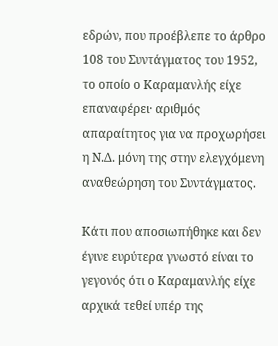εδρών, που προέβλεπε το άρθρο 108 του Συντάγματος του 1952, το οποίο ο Καραμανλής είχε επαναφέρει· αριθμός απαραίτητος για να προχωρήσει η Ν.Δ. μόνη της στην ελεγχόμενη αναθεώρηση του Συντάγματος.

Κάτι που αποσιωπήθηκε και δεν έγινε ευρύτερα γνωστό είναι το γεγονός ότι ο Καραμανλής είχε αρχικά τεθεί υπέρ της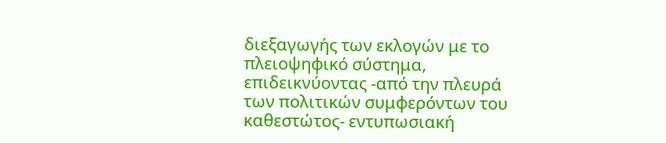διεξαγωγής των εκλογών με το πλειοψηφικό σύστημα, επιδεικνύοντας -από την πλευρά των πολιτικών συμφερόντων του καθεστώτος- εντυπωσιακή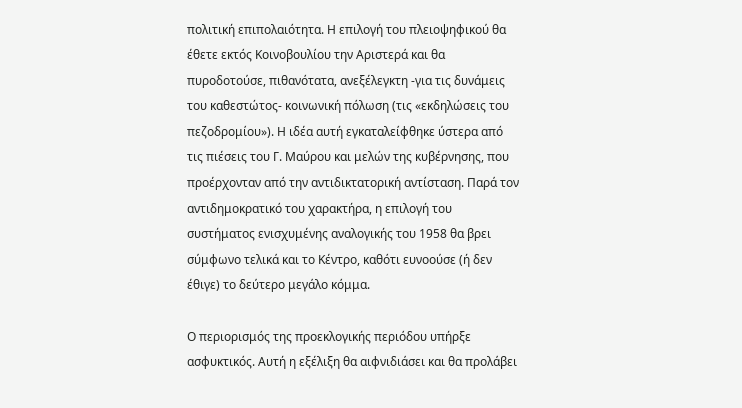πολιτική επιπολαιότητα. Η επιλογή του πλειοψηφικού θα έθετε εκτός Κοινοβουλίου την Αριστερά και θα πυροδοτούσε, πιθανότατα, ανεξέλεγκτη -για τις δυνάμεις του καθεστώτος- κοινωνική πόλωση (τις «εκδηλώσεις του πεζοδρομίου»). Η ιδέα αυτή εγκαταλείφθηκε ύστερα από τις πιέσεις του Γ. Μαύρου και μελών της κυβέρνησης, που προέρχονταν από την αντιδικτατορική αντίσταση. Παρά τον αντιδημοκρατικό του χαρακτήρα, η επιλογή του συστήματος ενισχυμένης αναλογικής του 1958 θα βρει σύμφωνο τελικά και το Κέντρο, καθότι ευνοούσε (ή δεν έθιγε) το δεύτερο μεγάλο κόμμα.

Ο περιορισμός της προεκλογικής περιόδου υπήρξε ασφυκτικός. Αυτή η εξέλιξη θα αιφνιδιάσει και θα προλάβει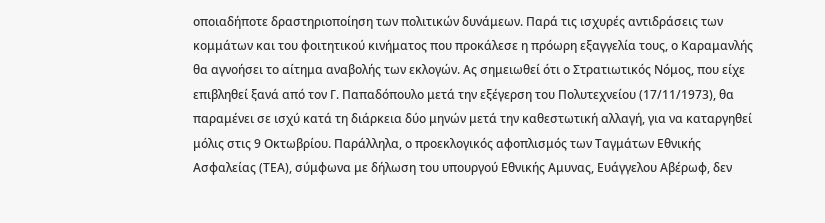οποιαδήποτε δραστηριοποίηση των πολιτικών δυνάμεων. Παρά τις ισχυρές αντιδράσεις των κομμάτων και του φοιτητικού κινήματος που προκάλεσε η πρόωρη εξαγγελία τους, ο Καραμανλής θα αγνοήσει το αίτημα αναβολής των εκλογών. Ας σημειωθεί ότι ο Στρατιωτικός Νόμος, που είχε επιβληθεί ξανά από τον Γ. Παπαδόπουλο μετά την εξέγερση του Πολυτεχνείου (17/11/1973), θα παραμένει σε ισχύ κατά τη διάρκεια δύο μηνών μετά την καθεστωτική αλλαγή, για να καταργηθεί μόλις στις 9 Οκτωβρίου. Παράλληλα, ο προεκλογικός αφοπλισμός των Ταγμάτων Εθνικής Ασφαλείας (ΤΕΑ), σύμφωνα με δήλωση του υπουργού Εθνικής Αμυνας, Ευάγγελου Αβέρωφ, δεν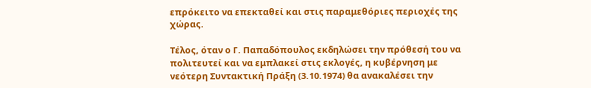επρόκειτο να επεκταθεί και στις παραμεθόριες περιοχές της χώρας.

Τέλος, όταν ο Γ. Παπαδόπουλος εκδηλώσει την πρόθεσή του να πολιτευτεί και να εμπλακεί στις εκλογές, η κυβέρνηση με νεότερη Συντακτική Πράξη (3.10.1974) θα ανακαλέσει την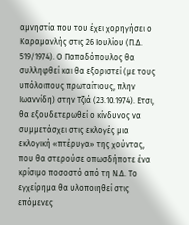αμνηστία που του έχει χορηγήσει ο Καραμανλής στις 26 Ιουλίου (Π.Δ. 519/1974). Ο Παπαδόπουλος θα συλληφθεί και θα εξοριστεί (με τους υπόλοιπους πρωταίτιους, πλην Ιωαννίδη) στην Τζιά (23.10.1974). Ετσι, θα εξουδετερωθεί ο κίνδυνος να συμμετάσχει στις εκλογές μια εκλογική «πτέρυγα» της χούντας, που θα στερούσε οπωσδήποτε ένα κρίσιμο ποσοστό από τη Ν.Δ. Το εγχείρημα θα υλοποιηθεί στις επόμενες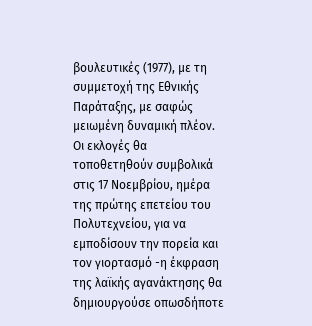βουλευτικές (1977), με τη συμμετοχή της Εθνικής Παράταξης, με σαφώς μειωμένη δυναμική πλέον. Οι εκλογές θα τοποθετηθούν συμβολικά στις 17 Νοεμβρίου, ημέρα της πρώτης επετείου του Πολυτεχνείου, για να εμποδίσουν την πορεία και τον γιορτασμό -η έκφραση της λαϊκής αγανάκτησης θα δημιουργούσε οπωσδήποτε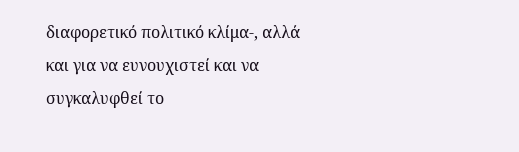διαφορετικό πολιτικό κλίμα-, αλλά και για να ευνουχιστεί και να συγκαλυφθεί το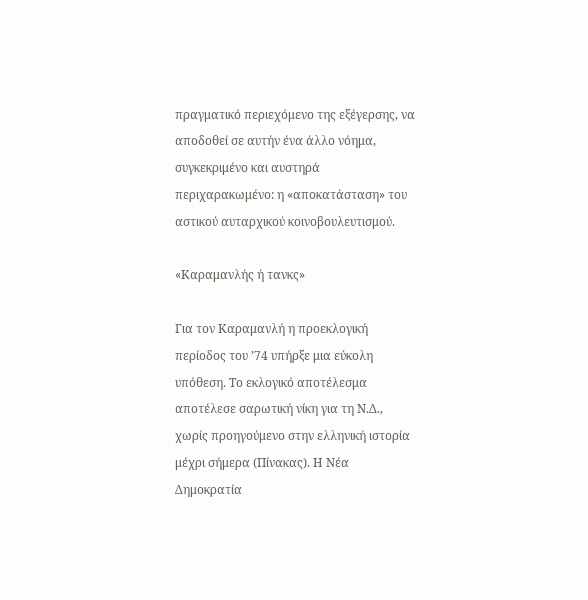πραγματικό περιεχόμενο της εξέγερσης, να αποδοθεί σε αυτήν ένα άλλο νόημα, συγκεκριμένο και αυστηρά περιχαρακωμένο: η «αποκατάσταση» του αστικού αυταρχικού κοινοβουλευτισμού.

«Καραμανλής ή τανκς»

Για τον Καραμανλή η προεκλογική περίοδος του ’74 υπήρξε μια εύκολη υπόθεση. Το εκλογικό αποτέλεσμα αποτέλεσε σαρωτική νίκη για τη Ν.Δ., χωρίς προηγούμενο στην ελληνική ιστορία μέχρι σήμερα (Πίνακας). Η Νέα Δημοκρατία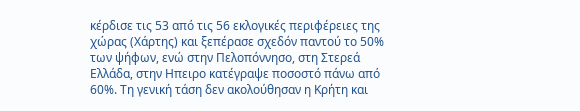κέρδισε τις 53 από τις 56 εκλογικές περιφέρειες της χώρας (Χάρτης) και ξεπέρασε σχεδόν παντού το 50% των ψήφων, ενώ στην Πελοπόννησο, στη Στερεά Ελλάδα, στην Ηπειρο κατέγραψε ποσοστό πάνω από 60%. Τη γενική τάση δεν ακολούθησαν η Κρήτη και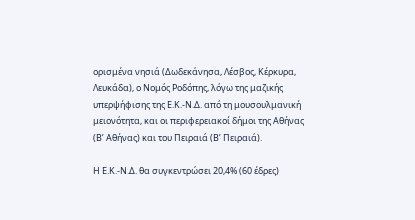ορισμένα νησιά (Δωδεκάνησα, Λέσβος, Κέρκυρα, Λευκάδα), ο Νομός Ροδόπης, λόγω της μαζικής υπερψήφισης της Ε.Κ.-Ν.Δ. από τη μουσουλμανική μειονότητα, και οι περιφερειακοί δήμοι της Αθήνας (Β’ Αθήνας) και του Πειραιά (Β’ Πειραιά).

Η Ε.Κ.-Ν.Δ. θα συγκεντρώσει 20,4% (60 έδρες)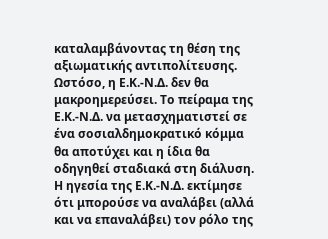καταλαμβάνοντας τη θέση της αξιωματικής αντιπολίτευσης. Ωστόσο, η Ε.Κ.-Ν.Δ. δεν θα μακροημερεύσει. Το πείραμα της Ε.Κ.-Ν.Δ. να μετασχηματιστεί σε ένα σοσιαλδημοκρατικό κόμμα θα αποτύχει και η ίδια θα οδηγηθεί σταδιακά στη διάλυση. Η ηγεσία της Ε.Κ.-Ν.Δ. εκτίμησε ότι μπορούσε να αναλάβει (αλλά και να επαναλάβει) τον ρόλο της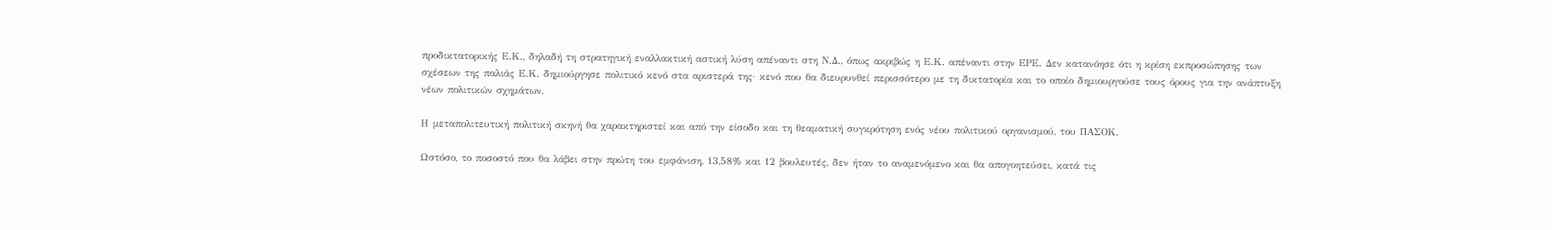προδικτατορικής Ε.Κ., δηλαδή τη στρατηγική εναλλακτική αστική λύση απέναντι στη Ν.Δ., όπως ακριβώς η Ε.Κ. απέναντι στην ΕΡΕ. Δεν κατανόησε ότι η κρίση εκπροσώπησης των σχέσεων της παλιάς Ε.Κ. δημιούργησε πολιτικό κενό στα αριστερά της· κενό που θα διευρυνθεί περισσότερο με τη δικτατορία και το οποίο δημιουργούσε τους όρους για την ανάπτυξη νέων πολιτικών σχημάτων.

Η μεταπολιτευτική πολιτική σκηνή θα χαρακτηριστεί και από την είσοδο και τη θεαματική συγκρότηση ενός νέου πολιτικού οργανισμού, του ΠΑΣΟΚ.

Ωστόσο, το ποσοστό που θα λάβει στην πρώτη του εμφάνιση, 13,58% και 12 βουλευτές, δεν ήταν το αναμενόμενο και θα απογοητεύσει, κατά τις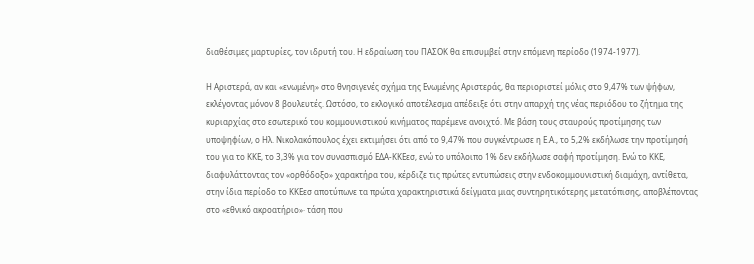διαθέσιμες μαρτυρίες, τον ιδρυτή του. Η εδραίωση του ΠΑΣΟΚ θα επισυμβεί στην επόμενη περίοδο (1974-1977).

Η Αριστερά, αν και «ενωμένη» στο θνησιγενές σχήμα της Ενωμένης Αριστεράς, θα περιοριστεί μόλις στο 9,47% των ψήφων, εκλέγοντας μόνον 8 βουλευτές. Ωστόσο, το εκλογικό αποτέλεσμα απέδειξε ότι στην απαρχή της νέας περιόδου το ζήτημα της κυριαρχίας στο εσωτερικό του κομμουνιστικού κινήματος παρέμενε ανοιχτό. Με βάση τους σταυρούς προτίμησης των υποψηφίων, ο Ηλ. Νικολακόπουλος έχει εκτιμήσει ότι από το 9,47% που συγκέντρωσε η Ε.Α., το 5,2% εκδήλωσε την προτίμησή του για το ΚΚΕ, το 3,3% για τον συνασπισμό ΕΔΑ-ΚΚΕεσ, ενώ το υπόλοιπο 1% δεν εκδήλωσε σαφή προτίμηση. Ενώ το ΚΚΕ, διαφυλάττοντας τον «ορθόδοξο» χαρακτήρα του, κέρδιζε τις πρώτες εντυπώσεις στην ενδοκομμουνιστική διαμάχη, αντίθετα, στην ίδια περίοδο το ΚΚΕεσ αποτύπωνε τα πρώτα χαρακτηριστικά δείγματα μιας συντηρητικότερης μετατόπισης, αποβλέποντας στο «εθνικό ακροατήριο»· τάση που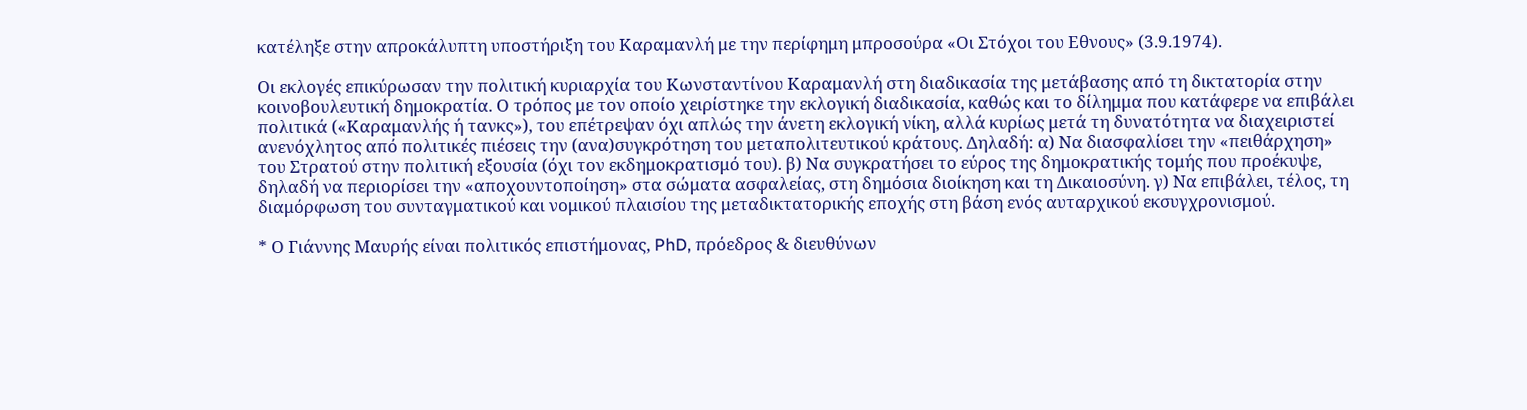κατέληξε στην απροκάλυπτη υποστήριξη του Καραμανλή με την περίφημη μπροσούρα «Οι Στόχοι του Εθνους» (3.9.1974).

Οι εκλογές επικύρωσαν την πολιτική κυριαρχία του Κωνσταντίνου Καραμανλή στη διαδικασία της μετάβασης από τη δικτατορία στην κοινοβουλευτική δημοκρατία. Ο τρόπος με τον οποίο χειρίστηκε την εκλογική διαδικασία, καθώς και το δίλημμα που κατάφερε να επιβάλει πολιτικά («Καραμανλής ή τανκς»), του επέτρεψαν όχι απλώς την άνετη εκλογική νίκη, αλλά κυρίως μετά τη δυνατότητα να διαχειριστεί ανενόχλητος από πολιτικές πιέσεις την (ανα)συγκρότηση του μεταπολιτευτικού κράτους. Δηλαδή: α) Να διασφαλίσει την «πειθάρχηση» του Στρατού στην πολιτική εξουσία (όχι τον εκδημοκρατισμό του). β) Να συγκρατήσει το εύρος της δημοκρατικής τομής που προέκυψε, δηλαδή να περιορίσει την «αποχουντοποίηση» στα σώματα ασφαλείας, στη δημόσια διοίκηση και τη Δικαιοσύνη. γ) Να επιβάλει, τέλος, τη διαμόρφωση του συνταγματικού και νομικού πλαισίου της μεταδικτατορικής εποχής στη βάση ενός αυταρχικού εκσυγχρονισμού.

* Ο Γιάννης Μαυρής είναι πολιτικός επιστήμονας, PhD, πρόεδρος & διευθύνων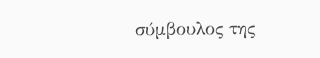σύμβουλος της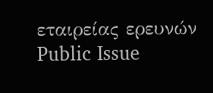εταιρείας ερευνών Public Issue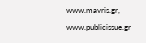www.mavris.gr, www.publicissue.gr